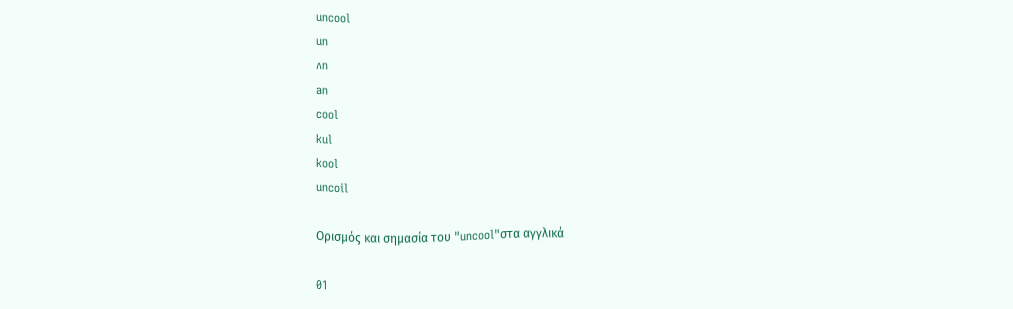uncool
un
ʌn
an
cool
kul
kool
uncoil

Ορισμός και σημασία του "uncool"στα αγγλικά

01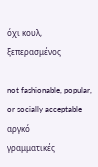όχι κουλ, ξεπερασμένος

not fashionable, popular, or socially acceptable
αργκό
γραμματικές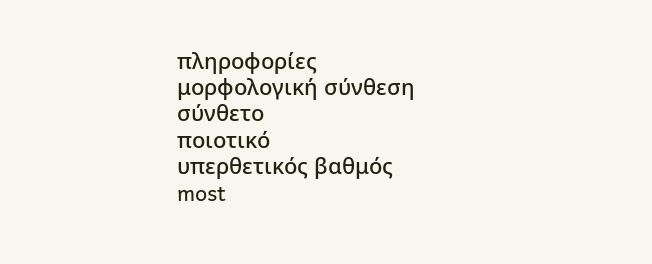πληροφορίες
μορφολογική σύνθεση
σύνθετο
ποιοτικό
υπερθετικός βαθμός
most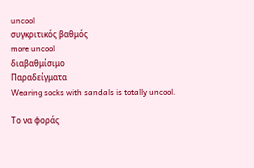uncool
συγκριτικός βαθμός
more uncool
διαβαθμίσιμο
Παραδείγματα
Wearing socks with sandals is totally uncool.

Το να φοράς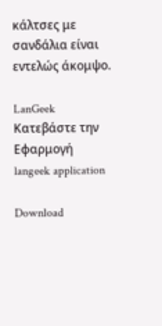κάλτσες με σανδάλια είναι εντελώς άκομψο.

LanGeek
Κατεβάστε την Εφαρμογή
langeek application

Download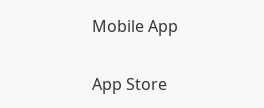Mobile App

App Store